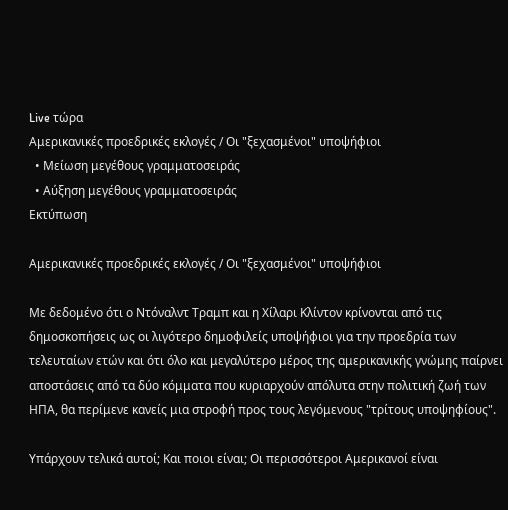Live τώρα
Αμερικανικές προεδρικές εκλογές / Οι "ξεχασμένοι" υποψήφιοι
  • Μείωση μεγέθους γραμματοσειράς
  • Αύξηση μεγέθους γραμματοσειράς
Εκτύπωση

Αμερικανικές προεδρικές εκλογές / Οι "ξεχασμένοι" υποψήφιοι

Με δεδομένο ότι ο Ντόναλντ Τραμπ και η Χίλαρι Κλίντον κρίνονται από τις δημοσκοπήσεις ως οι λιγότερο δημοφιλείς υποψήφιοι για την προεδρία των τελευταίων ετών και ότι όλο και μεγαλύτερο μέρος της αμερικανικής γνώμης παίρνει αποστάσεις από τα δύο κόμματα που κυριαρχούν απόλυτα στην πολιτική ζωή των ΗΠΑ, θα περίμενε κανείς μια στροφή προς τους λεγόμενους "τρίτους υποψηφίους".

Υπάρχουν τελικά αυτοί; Και ποιοι είναι; Οι περισσότεροι Αμερικανοί είναι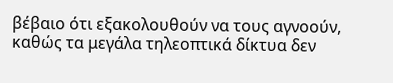βέβαιο ότι εξακολουθούν να τους αγνοούν, καθώς τα μεγάλα τηλεοπτικά δίκτυα δεν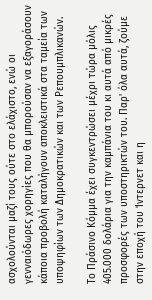ασχολούνται μαζί τους ούτε στο ελάχιστο, ενώ οι γενναιόδωρες χορηγίες που θα μπορούσαν να εξαγοράσουν κάποια προβολή καταλήγουν αποκλειστικά στα ταμεία των υποψηφίων των Δημοκρατικών και των Ρεπουμπλικανών.

Το Πράσινο Κόμμα έχει συγκεντρώσει μέχρι τώρα μόλις 405.000 δολάρια για την καμπάνια του κι αυτά από μικρές προσφορές των υποστηρικτών του. Παρ' όλα αυτά, ζούμε στην εποχή του Ίντερνετ και η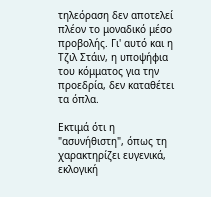τηλεόραση δεν αποτελεί πλέον το μοναδικό μέσο προβολής. Γι' αυτό και η Τζιλ Στάιν, η υποψήφια του κόμματος για την προεδρία, δεν καταθέτει τα όπλα.

Εκτιμά ότι η "ασυνήθιστη", όπως τη χαρακτηρίζει ευγενικά, εκλογική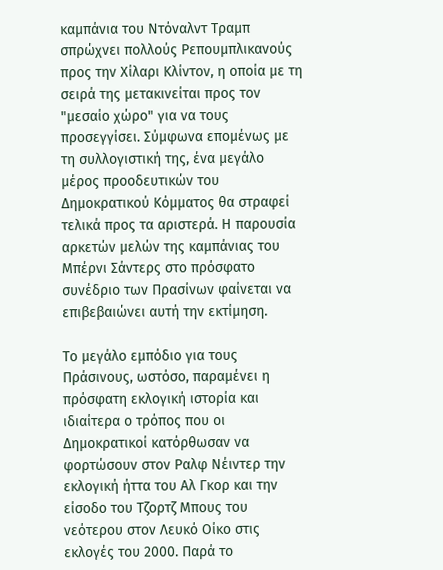καμπάνια του Ντόναλντ Τραμπ σπρώχνει πολλούς Ρεπουμπλικανούς προς την Χίλαρι Κλίντον, η οποία με τη σειρά της μετακινείται προς τον "μεσαίο χώρο" για να τους προσεγγίσει. Σύμφωνα επομένως με τη συλλογιστική της, ένα μεγάλο μέρος προοδευτικών του Δημοκρατικού Κόμματος θα στραφεί τελικά προς τα αριστερά. Η παρουσία αρκετών μελών της καμπάνιας του Μπέρνι Σάντερς στο πρόσφατο συνέδριο των Πρασίνων φαίνεται να επιβεβαιώνει αυτή την εκτίμηση.

Το μεγάλο εμπόδιο για τους Πράσινους, ωστόσο, παραμένει η πρόσφατη εκλογική ιστορία και ιδιαίτερα ο τρόπος που οι Δημοκρατικοί κατόρθωσαν να φορτώσουν στον Ραλφ Νέιντερ την εκλογική ήττα του Αλ Γκορ και την είσοδο του Τζορτζ Μπους του νεότερου στον Λευκό Οίκο στις εκλογές του 2000. Παρά το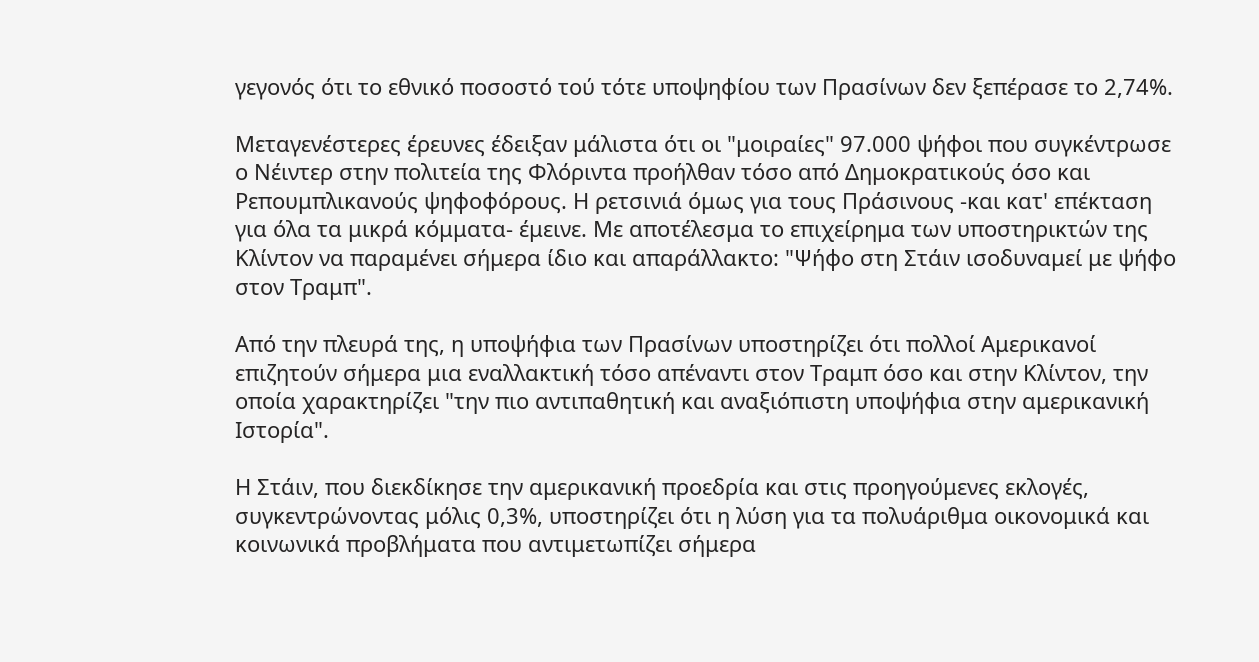γεγονός ότι το εθνικό ποσοστό τού τότε υποψηφίου των Πρασίνων δεν ξεπέρασε το 2,74%.

Μεταγενέστερες έρευνες έδειξαν μάλιστα ότι οι "μοιραίες" 97.000 ψήφοι που συγκέντρωσε ο Νέιντερ στην πολιτεία της Φλόριντα προήλθαν τόσο από Δημοκρατικούς όσο και Ρεπουμπλικανούς ψηφοφόρους. Η ρετσινιά όμως για τους Πράσινους -και κατ' επέκταση για όλα τα μικρά κόμματα- έμεινε. Με αποτέλεσμα το επιχείρημα των υποστηρικτών της Κλίντον να παραμένει σήμερα ίδιο και απαράλλακτο: "Ψήφο στη Στάιν ισοδυναμεί με ψήφο στον Τραμπ".

Από την πλευρά της, η υποψήφια των Πρασίνων υποστηρίζει ότι πολλοί Αμερικανοί επιζητούν σήμερα μια εναλλακτική τόσο απέναντι στον Τραμπ όσο και στην Κλίντον, την οποία χαρακτηρίζει "την πιο αντιπαθητική και αναξιόπιστη υποψήφια στην αμερικανική Ιστορία".

Η Στάιν, που διεκδίκησε την αμερικανική προεδρία και στις προηγούμενες εκλογές, συγκεντρώνοντας μόλις 0,3%, υποστηρίζει ότι η λύση για τα πολυάριθμα οικονομικά και κοινωνικά προβλήματα που αντιμετωπίζει σήμερα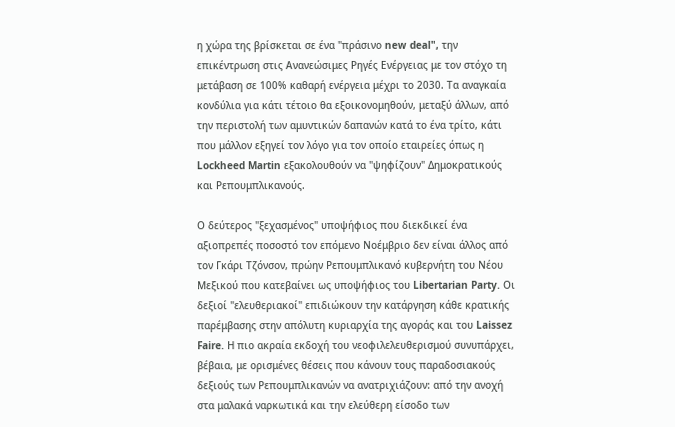η χώρα της βρίσκεται σε ένα "πράσινο new deal", την επικέντρωση στις Aνανεώσιμες Pηγές Eνέργειας με τον στόχο τη μετάβαση σε 100% καθαρή ενέργεια μέχρι το 2030. Τα αναγκαία κονδύλια για κάτι τέτοιο θα εξοικονομηθούν, μεταξύ άλλων, από την περιστολή των αμυντικών δαπανών κατά το ένα τρίτο, κάτι που μάλλον εξηγεί τον λόγο για τον οποίο εταιρείες όπως η Lockheed Martin εξακολουθούν να "ψηφίζουν" Δημοκρατικούς και Ρεπουμπλικανούς.

Ο δεύτερος "ξεχασμένος" υποψήφιος που διεκδικεί ένα αξιοπρεπές ποσοστό τον επόμενο Νοέμβριο δεν είναι άλλος από τον Γκάρι Τζόνσον, πρώην Ρεπουμπλικανό κυβερνήτη του Νέου Μεξικού που κατεβαίνει ως υποψήφιος του Libertarian Party. Οι δεξιοί "ελευθεριακοί" επιδιώκουν την κατάργηση κάθε κρατικής παρέμβασης στην απόλυτη κυριαρχία της αγοράς και του Laissez Faire. Η πιο ακραία εκδοχή του νεοφιλελευθερισμού συνυπάρχει, βέβαια, με ορισμένες θέσεις που κάνουν τους παραδοσιακούς δεξιούς των Ρεπουμπλικανών να ανατριχιάζουν: από την ανοχή στα μαλακά ναρκωτικά και την ελεύθερη είσοδο των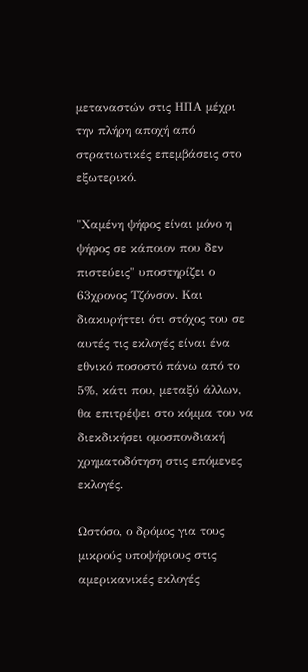μεταναστών στις ΗΠΑ μέχρι την πλήρη αποχή από στρατιωτικές επεμβάσεις στο εξωτερικό.

"Χαμένη ψήφος είναι μόνο η ψήφος σε κάποιον που δεν πιστεύεις" υποστηρίζει ο 63χρονος Τζόνσον. Και διακυρήττει ότι στόχος του σε αυτές τις εκλογές είναι ένα εθνικό ποσοστό πάνω από το 5%, κάτι που, μεταξύ άλλων, θα επιτρέψει στο κόμμα του να διεκδικήσει ομοσπονδιακή χρηματοδότηση στις επόμενες εκλογές.

Ωστόσο, ο δρόμος για τους μικρούς υποψήφιους στις αμερικανικές εκλογές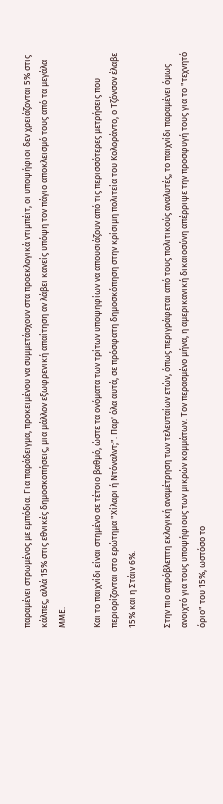παραμένει στρωμένος με εμπόδια. Για παράδειγμα, προκειμένου να συμμετάσχουν στα προεκλογικά ντιμπέιτ, οι υποψήφιοι δεν χρειάζονται 5% στις κάλπες, αλλά 15% στις εθνικές δημοσκοπήσεις, μια μάλλον εξωφρενική απαίτηση αν λάβει κανείς υπόψη τον πάγιο αποκλεισμό τους από τα μεγάλα ΜΜΕ.

Και το παιχνίδι είναι στημένο σε τέτοιο βαθμό, ώστε τα ονόματα των τρίτων υποψηφίων να απουσιάζουν από τις περισσότερες μετρήσεις που περιορίζονται στο ερώτημα "Χίλαρι ή Ντόναλντ;". Παρ' όλα αυτά, σε πρόσφατη δημοσκόπηση στην κρίσιμη πολιτεία του Κολοράντο, ο Τζόνσον έλαβε 15% και η Στάιν 6%.

Στην πιο απρόβλεπτη εκλογική αναμέτρηση των τελευταίων ετών, όπως περιγράφεται από τους πολιτικούς αναλυτές, το παιχνίδι παραμένει όμως ανοιχτό για τους υποψήφιους των μικρών κομμάτων. Τον περασμένο μήνα, η αμερικανική δικαιοσύνη απέρριψε την προσφυγή τους για το "τεχνητό όριο" του 15%, ωστόσο το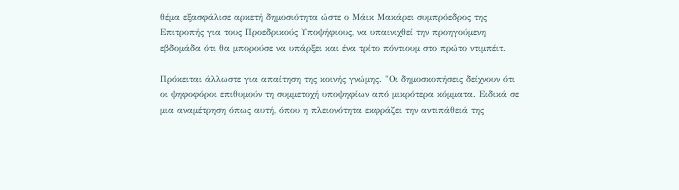θέμα εξασφάλισε αρκετή δημοσιότητα ώστε ο Μάικ Μακάρει συμπρόεδρος της Επιτροπής για τους Προεδρικούς Υποψήφιους, να υπαινιχθεί την προηγούμενη εβδομάδα ότι θα μπορούσε να υπάρξει και ένα τρίτο πόντιουμ στο πρώτο ντιμπέιτ.

Πρόκειται άλλωστε για απαίτηση της κοινής γνώμης. "Οι δημοσκοπήσεις δείχνουν ότι οι ψηφοφόροι επιθυμούν τη συμμετοχή υποψηφίων από μικρότερα κόμματα. Ειδικά σε μια αναμέτρηση όπως αυτή, όπου η πλειονότητα εκφράζει την αντιπάθειά της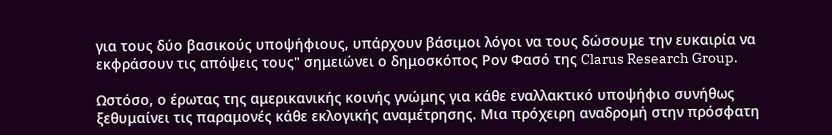για τους δύο βασικούς υποψήφιους, υπάρχουν βάσιμοι λόγοι να τους δώσουμε την ευκαιρία να εκφράσουν τις απόψεις τους" σημειώνει ο δημοσκόπος Ρον Φασό της Clarus Research Group.

Ωστόσο, ο έρωτας της αμερικανικής κοινής γνώμης για κάθε εναλλακτικό υποψήφιο συνήθως ξεθυμαίνει τις παραμονές κάθε εκλογικής αναμέτρησης. Μια πρόχειρη αναδρομή στην πρόσφατη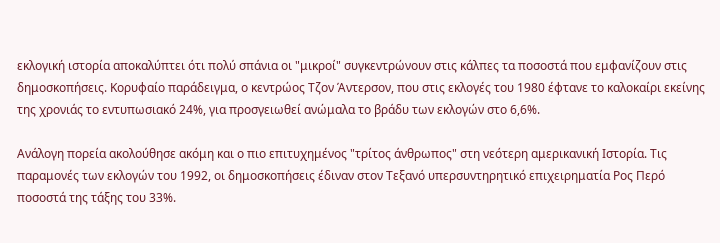εκλογική ιστορία αποκαλύπτει ότι πολύ σπάνια οι "μικροί" συγκεντρώνουν στις κάλπες τα ποσοστά που εμφανίζουν στις δημοσκοπήσεις. Κορυφαίο παράδειγμα, ο κεντρώος Τζον Άντερσον, που στις εκλογές του 1980 έφτανε το καλοκαίρι εκείνης της χρονιάς το εντυπωσιακό 24%, για προσγειωθεί ανώμαλα το βράδυ των εκλογών στο 6,6%.

Ανάλογη πορεία ακολούθησε ακόμη και ο πιο επιτυχημένος "τρίτος άνθρωπος" στη νεότερη αμερικανική Ιστορία. Τις παραμονές των εκλογών του 1992, οι δημοσκοπήσεις έδιναν στον Τεξανό υπερσυντηρητικό επιχειρηματία Ρος Περό ποσοστά της τάξης του 33%.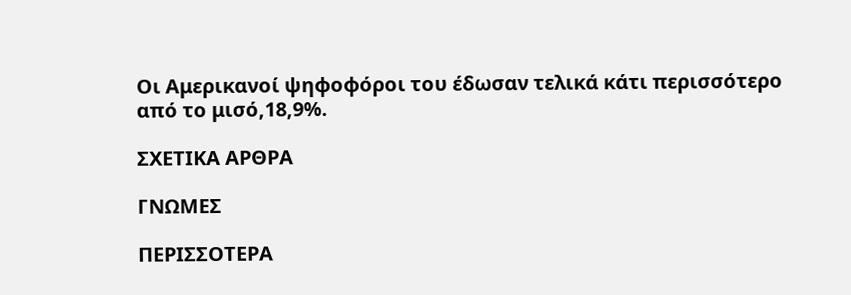Οι Αμερικανοί ψηφοφόροι του έδωσαν τελικά κάτι περισσότερο από το μισό,18,9%.

ΣΧΕΤΙΚΑ ΑΡΘΡΑ

ΓΝΩΜΕΣ

ΠΕΡΙΣΣΟΤΕΡΑ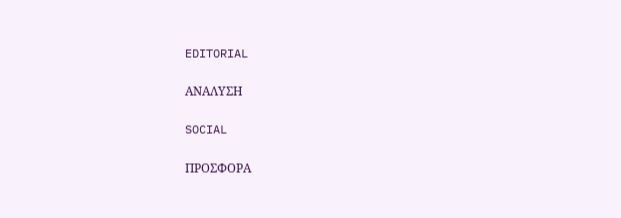EDITORIAL

ΑΝΑΛΥΣΗ

SOCIAL

ΠΡΟΣΦΟΡΑ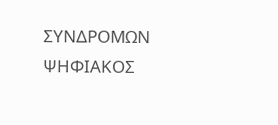ΣΥΝΔΡΟΜΩΝ
ΨΗΦΙΑΚΟΣ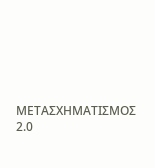ΜΕΤΑΣΧΗΜΑΤΙΣΜΟΣ 2.0